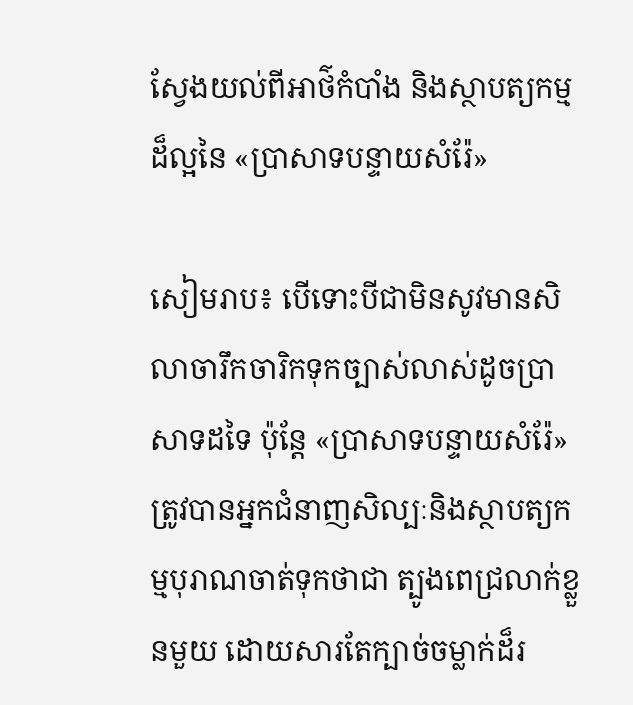ស្វែងយល់ពីអាថ៌កំបាំង និងស្ថាបត្យកម្មដ៏ល្អនៃ «ប្រាសាទបន្ទាយសំរ៉ែ»

សៀមរាប៖ បើទោះបីជាមិនសូវមានសិលាចារឹកចារិកទុកច្បាស់លាស់ដូចប្រាសាទដទៃ ប៉ុន្តែ «ប្រាសាទបន្ទាយសំរ៉ែ» ត្រូវបានអ្នកជំនាញសិល្បៈនិងស្ថាបត្យកម្មបុរាណចាត់ទុកថាជា ត្បូងពេជ្រលាក់ខ្លួនមួយ ដោយសារតែក្បាច់ចម្លាក់ដ៏រ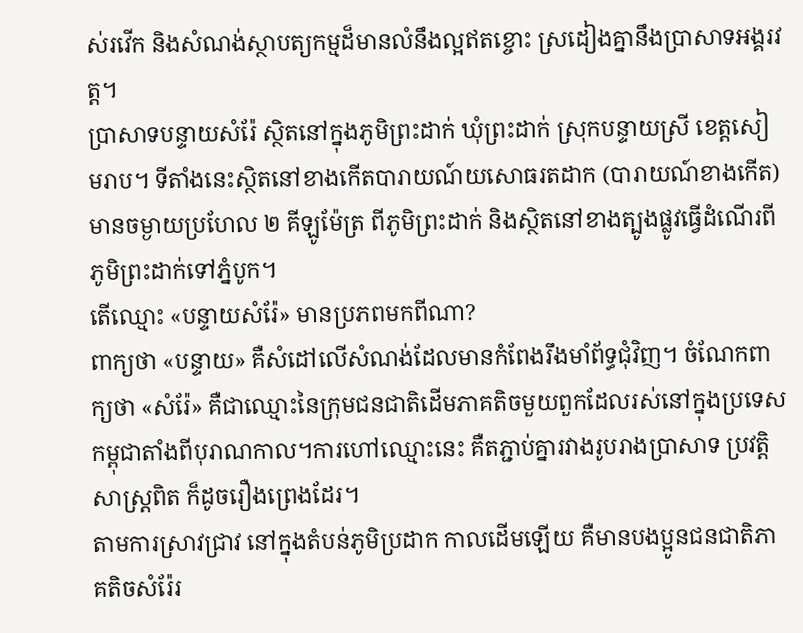ស់រវើក និងសំណង់ស្ថាបត្យកម្មដ៏មានលំនឹងល្អឥតខ្ចោះ ស្រដៀងគ្នានឹងប្រាសាទអង្គរវត្ត។
ប្រាសាទបន្ទាយសំរ៉ែ ស្ថិតនៅក្នុងភូមិព្រះដាក់ ឃុំព្រះដាក់ ស្រុកបន្ទាយស្រី ខេត្តសៀមរាប។ ទីតាំងនេះស្ថិតនៅខាងកើតបារាយណ៍យសោធរតដាក (បារាយណ៍ខាងកើត) មានចម្ងាយប្រហែល ២ គីឡូម៉ែត្រ ពីភូមិព្រះដាក់ និងស្ថិតនៅខាងត្បូងផ្លូវធ្វើដំណើរពីភូមិព្រះដាក់ទៅភ្នំបូក។
តើឈ្មោះ «បន្ទាយសំរ៉ែ» មានប្រភពមកពីណា?
ពាក្យថា «បន្ទាយ» គឺសំដៅលើសំណង់ដែលមានកំពែងរឹងមាំព័ទ្ធជុំវិញ។ ចំណែកពាក្យថា «សំរ៉ែ» គឺជាឈ្មោះនៃក្រុមជនជាតិដើមភាគតិចមួយពួកដែលរស់នៅក្នុងប្រទេសកម្ពុជាតាំងពីបុរាណកាល។ការហៅឈ្មោះនេះ គឺតភ្ជាប់គ្នារវាងរូបរាងប្រាសាទ ប្រវត្តិសាស្ត្រពិត ក៏ដូចរឿងព្រេងដែរ។
តាមការស្រាវជ្រាវ នៅក្នុងតំបន់ភូមិប្រដាក កាលដើមឡើយ គឺមានបងប្អូនជនជាតិភាគតិចសំរ៉ែរ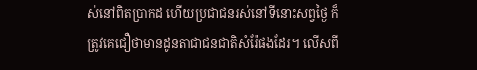ស់នៅពិតប្រាកដ ហើយប្រជាជនរស់នៅទីនោះសព្វថ្ងៃ ក៏ត្រូវគេជឿថាមានដូនតាជាជនជាតិសំរ៉ែផងដែរ។ លើសពី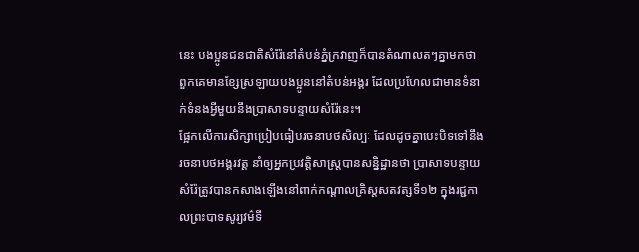នេះ បងប្អូនជនជាតិសំរ៉ែនៅតំបន់ភ្នំក្រវាញក៏បានតំណាលតៗគ្នាមកថា ពួកគេមានខ្សែស្រឡាយបងប្អូននៅតំបន់អង្គរ ដែលប្រហែលជាមានទំនាក់ទំនងអ្វីមួយនឹងប្រាសាទបន្ទាយសំរ៉ែនេះ។
ផ្អែកលើការសិក្សាប្រៀបធៀបរចនាបថសិល្បៈ ដែលដូចគ្នាបេះបិទទៅនឹងរចនាបថអង្គរវត្ត នាំឲ្យអ្នកប្រវត្តិសាស្ត្របានសន្និដ្ឋានថា ប្រាសាទបន្ទាយសំរ៉ែត្រូវបានកសាងឡើងនៅពាក់កណ្តាលគ្រិស្តសតវត្សទី១២ ក្នុងរជ្ជកាលព្រះបាទសូរ្យវម៌ទី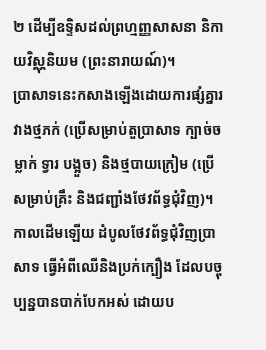២ ដើម្បីឧទ្ទិសដល់ព្រហ្មញ្ញសាសនា និកាយវិស្ណុនិយម (ព្រះនារាយណ៍)។
ប្រាសាទនេះកសាងឡើងដោយការផ្សំគ្នារវាងថ្មភក់ (ប្រើសម្រាប់តួប្រាសាទ ក្បាច់ចម្លាក់ ទ្វារ បង្អួច) និងថ្មបាយក្រៀម (ប្រើសម្រាប់គ្រឹះ និងជញ្ជាំងថែវព័ទ្ធជុំវិញ)។ កាលដើមឡើយ ដំបូលថែវព័ទ្ធជុំវិញប្រាសាទ ធ្វើអំពីឈើនិងប្រក់ក្បឿង ដែលបច្ចុប្បន្នបានបាក់បែកអស់ ដោយប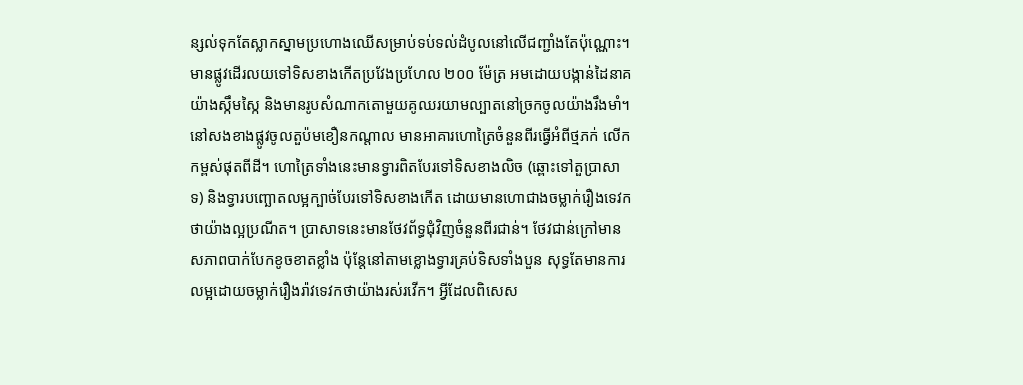ន្សល់ទុកតែស្លាកស្នាមប្រហោងឈើសម្រាប់ទប់ទល់ដំបូលនៅលើជញ្ជាំងតែប៉ុណ្ណោះ។ មានផ្លូវដើរលយទៅទិសខាងកើតប្រវែងប្រហែល ២០០ ម៉ែត្រ អមដោយបង្កាន់ដៃនាគយ៉ាងស្កឹមស្កៃ និងមានរូបសំណាកតោមួយគូឈរយាមល្បាតនៅច្រកចូលយ៉ាងរឹងមាំ។
នៅសងខាងផ្លូវចូលតួប៉មខឿនកណ្តាល មានអាគារហោត្រៃចំនួនពីរធ្វើអំពីថ្មភក់ លើកកម្ពស់ផុតពីដី។ ហោត្រៃទាំងនេះមានទ្វារពិតបែរទៅទិសខាងលិច (ឆ្ពោះទៅតួប្រាសាទ) និងទ្វារបញ្ឆោតលម្អក្បាច់បែរទៅទិសខាងកើត ដោយមានហោជាងចម្លាក់រឿងទេវកថាយ៉ាងល្អប្រណីត។ ប្រាសាទនេះមានថែវព័ទ្ធជុំវិញចំនួនពីរជាន់។ ថែវជាន់ក្រៅមានសភាពបាក់បែកខូចខាតខ្លាំង ប៉ុន្តែនៅតាមខ្លោងទ្វារគ្រប់ទិសទាំងបួន សុទ្ធតែមានការលម្អដោយចម្លាក់រឿងរ៉ាវទេវកថាយ៉ាងរស់រវើក។ អ្វីដែលពិសេស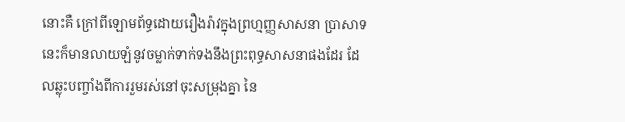នោះគឺ ក្រៅពីឡោមព័ទ្ធដោយរឿងរ៉ាវក្នុងព្រហ្មញ្ញសាសនា ប្រាសាទនេះក៏មានលាយឡំនូវចម្លាក់ទាក់ទងនឹងព្រះពុទ្ធសាសនាផងដែរ ដែលឆ្លុះបញ្ចាំងពីការរួមរស់នៅចុះសម្រុងគ្នា នៃ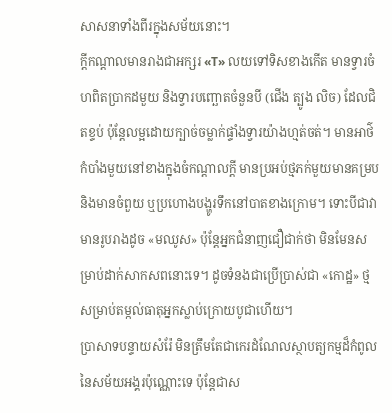សាសនាទាំងពីរក្នុងសម័យនោះ។
ក្តីកណ្តាលមានរាងជាអក្សរ «T» លយទៅទិសខាងកើត មានទ្វារចំហពិតប្រាកដមួយ និងទ្វារបញ្ឆោតចំនួនបី (ជើង ត្បូង លិច) ដែលជិតខ្ទប់ ប៉ុន្តែលម្អដោយក្បាច់ចម្លាក់ផ្ទាំងទ្វារយ៉ាងហ្មត់ចត់។ មានអាថ៌កំបាំងមួយនៅខាងក្នុងចំកណ្តាលក្តី មានប្រអប់ថ្មភក់មួយមានគម្រប និងមានចំពួយ ឬប្រហោងបង្ហូរទឹកនៅបាតខាងក្រោម។ ទោះបីជាវាមានរូបរាងដូច «មឈូស» ប៉ុន្តែអ្នកជំនាញជឿជាក់ថា មិនមែនសម្រាប់ដាក់សាកសពនោះទេ។ ដូចទំនងជាប្រើប្រាស់ជា «កោដ្ឋ» ថ្ម សម្រាប់តម្កល់ធាតុអ្នកស្លាប់ក្រោយបូជាហើយ។
ប្រាសាទបន្ទាយសំរ៉ែ មិនត្រឹមតែជាកេរដំណែលស្ថាបត្យកម្មដ៏កំពូលនៃសម័យអង្គរប៉ុណ្ណោះទេ ប៉ុន្តែជាស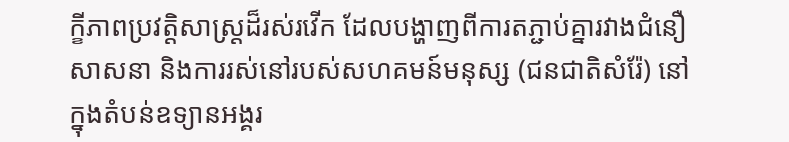ក្ខីភាពប្រវត្តិសាស្ត្រដ៏រស់រវើក ដែលបង្ហាញពីការតភ្ជាប់គ្នារវាងជំនឿ សាសនា និងការរស់នៅរបស់សហគមន៍មនុស្ស (ជនជាតិសំរ៉ែ) នៅក្នុងតំបន់ឧទ្យានអង្គរ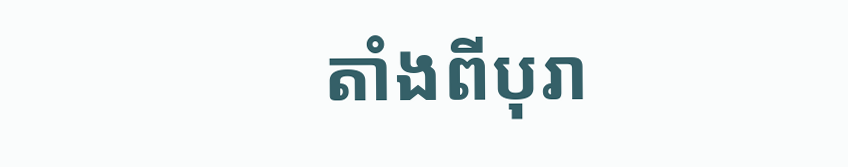តាំងពីបុរា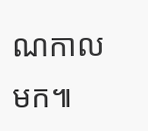ណកាលមក៕